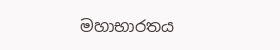මහාභාරතය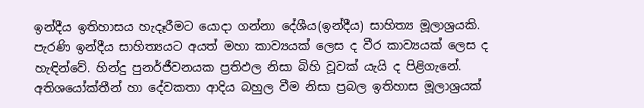ඉන්දීය ඉතිහාසය හැදෑරීමට යොදා ගන්නා දේශීය(ඉන්දීය) සාහිත්‍ය මූලාශ්‍රයකි. පැරණි ඉන්දීය සාහිත්‍යයට අයත් මහා කාව්‍යයක් ලෙස ද වීර කාව්‍යයක් ලෙස ද හැඳින්වේ. හින්දු පුනර්ජීවනයක ප්‍රතිඵල නිසා බිහි වූවක් යැයි ද පිළිගැනේ. අතිශයෝක්තීන් හා දේවකතා ආදිය බහුල වීම නිසා ප්‍රබල ඉතිහාස මූලාශ්‍රයක්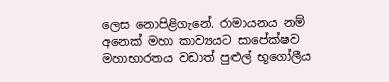ලෙස නොපිළිගැනේ. රාමායනය නම් අනෙක් මහා කාව්‍යයට සාපේක්ෂව මහාභාරතය වඩාත් පුළුල් භූගෝලීය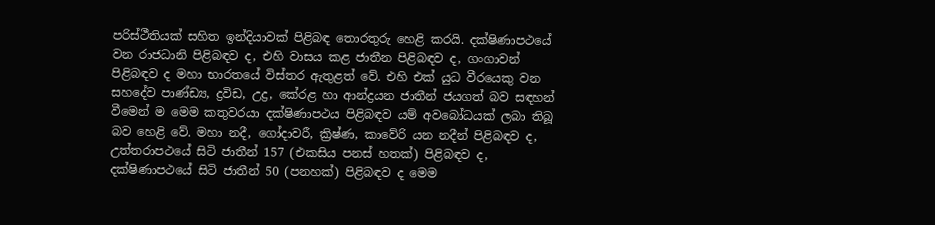පරිස්ථීතියක් සහිත ඉන්දියාවක් පිළිබඳ තොරතුරු හෙළි කරයි. දක්ෂිණාපථයේ වන රාජධානි පිළිබඳව ද, එහි වාසය කළ ජාතීන පිළිබඳව ද, ගංගාවන් පිළිබඳව ද මහා භාරතයේ විස්තර ඇතුළත් වේ. එහි එක් යුධ වීරයෙකු වන සහදේව පාණ්ඩ්‍ය, ද්‍රවිඩ, උද්‍ර, කේරළ හා ආන්ද්‍රයන ජාතීන් ජයගත් බව සඳහන් වීමෙන් ම මෙම කතුවරයා දක්ෂිණාපථය පිළිබඳව යම් අවබෝධයක් ලබා තිබූ බව හෙළි වේ. මහා නදී, ගෝදාවරී, ක්‍රිෂ්ණ, කාවේරි යන නදීන් පිළිබඳව ද, උත්තරාපථයේ සිටි ජාතීන් 157 (එකසිය පනස් හතක්) පිළිබඳව ද, දක්ෂිණාපථයේ සිටි ජාතීන් 50 (පනහක්) පිළිබඳව ද මෙම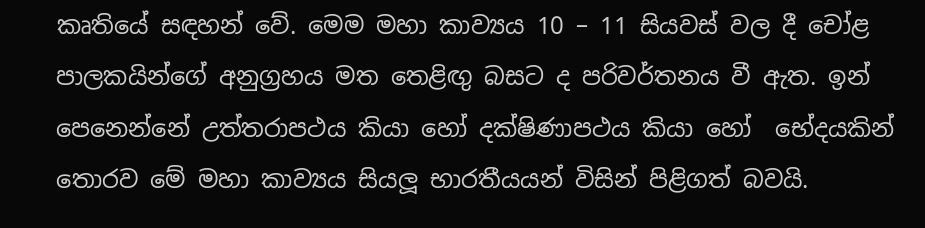කෘතියේ සඳහන් වේ. මෙම මහා කාව්‍යය 10 – 11 සියවස් වල දී චෝළ පාලකයින්ගේ අනුග්‍රහය මත තෙළිඟු බසට ද පරිවර්තනය වී ඇත. ඉන් පෙනෙන්නේ උත්තරාපථය කියා හෝ දක්ෂිණාපථය කියා හෝ  භේදයකින් තොරව මේ මහා කාව්‍යය සියලූ භාරතීයයන් විසින් පිළිගත් බවයි.